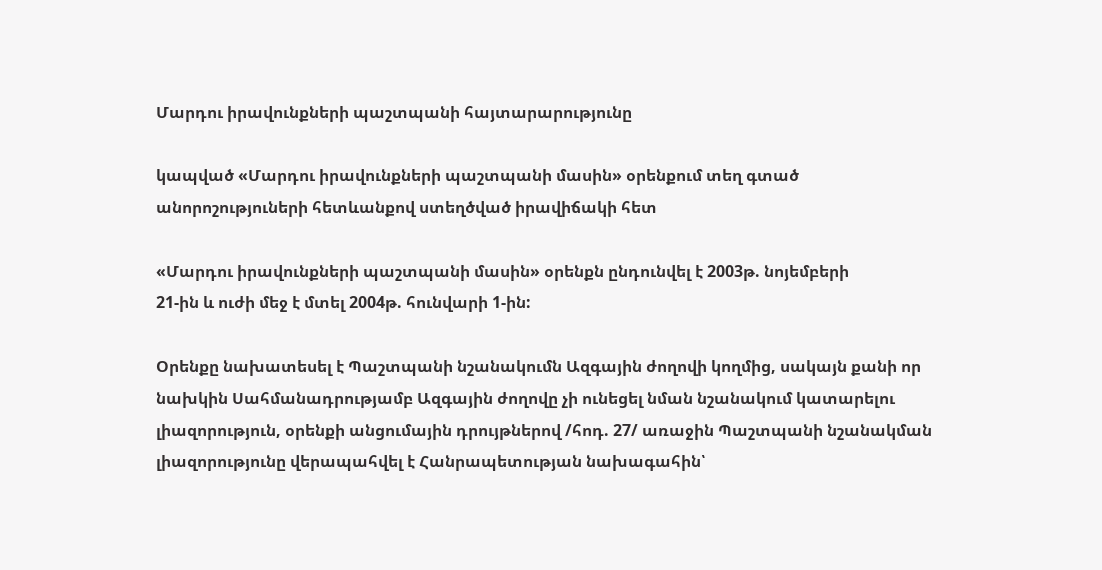Մարդու իրավունքների պաշտպանի հայտարարությունը

կապված «Մարդու իրավունքների պաշտպանի մասին» օրենքում տեղ գտած անորոշություների հետևանքով ստեղծված իրավիճակի հետ

«Մարդու իրավունքների պաշտպանի մասին» օրենքն ընդունվել է 2003թ. նոյեմբերի
21-ին և ուժի մեջ է մտել 2004թ. հունվարի 1-ին:

Օրենքը նախատեսել է Պաշտպանի նշանակումն Ազգային ժողովի կողմից, սակայն քանի որ
նախկին Սահմանադրությամբ Ազգային ժողովը չի ունեցել նման նշանակում կատարելու
լիազորություն, օրենքի անցումային դրույթներով /հոդ. 27/ առաջին Պաշտպանի նշանակման
լիազորությունը վերապահվել է Հանրապետության նախագահին՝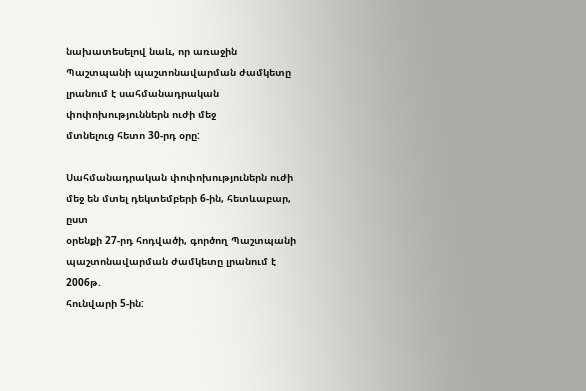նախատեսելով նաև, որ առաջին
Պաշտպանի պաշտոնավարման ժամկետը լրանում է սահմանադրական փոփոխություններն ուժի մեջ
մտնելուց հետո 30-րդ օրը:

Սահմանադրական փոփոխություներն ուժի մեջ են մտել դեկտեմբերի 6-ին, հետևաբար, ըստ
օրենքի 27-րդ հոդվածի, գործող Պաշտպանի պաշտոնավարման ժամկետը լրանում է 2006թ.
հունվարի 5-ին: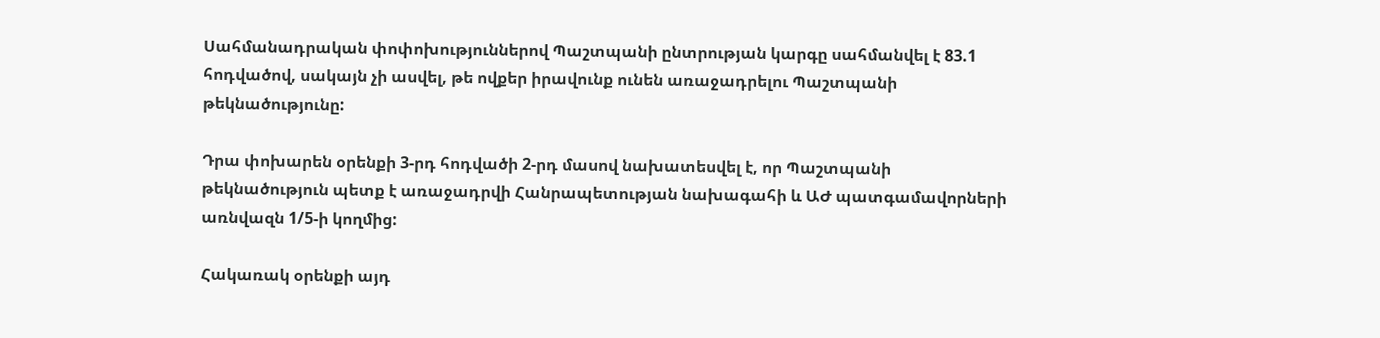Սահմանադրական փոփոխություններով Պաշտպանի ընտրության կարգը սահմանվել է 83.1
հոդվածով, սակայն չի ասվել, թե ովքեր իրավունք ունեն առաջադրելու Պաշտպանի
թեկնածությունը:

Դրա փոխարեն օրենքի 3-րդ հոդվածի 2-րդ մասով նախատեսվել է, որ Պաշտպանի
թեկնածություն պետք է առաջադրվի Հանրապետության նախագահի և ԱԺ պատգամավորների
առնվազն 1/5-ի կողմից:

Հակառակ օրենքի այդ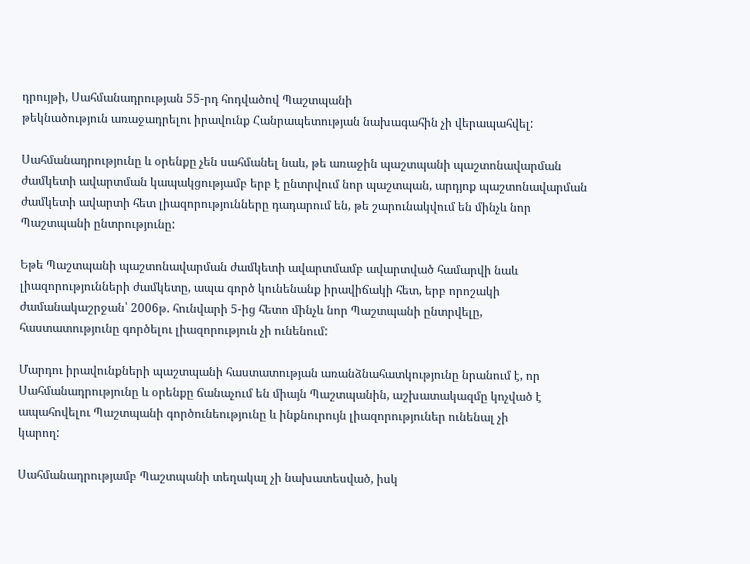դրույթի, Սահմանադրության 55-րդ հոդվածով Պաշտպանի
թեկնածություն առաջադրելու իրավունք Հանրապետության նախագահին չի վերապահվել:

Սահմանադրությունը և օրենքը չեն սահմանել նաև, թե առաջին պաշտպանի պաշտոնավարման
ժամկետի ավարտման կապակցությամբ երբ է ընտրվում նոր պաշտպան, արդյոք պաշտոնավարման
ժամկետի ավարտի հետ լիազորությունները դադարում են, թե շարունակվում են մինչև նոր
Պաշտպանի ընտրությունը:

Եթե Պաշտպանի պաշտոնավարման ժամկետի ավարտմամբ ավարտված համարվի նաև
լիազորությունների ժամկետը, ապա գործ կունենանք իրավիճակի հետ, երբ որոշակի
ժամանակաշրջան՝ 2006թ. հունվարի 5-ից հետո մինչև նոր Պաշտպանի ընտրվելը,
հաստատությունը գործելու լիազորություն չի ունենում:

Մարդու իրավունքների պաշտպանի հաստատության առանձնահատկությունը նրանում է, որ
Սահմանադրությունը և օրենքը ճանաչում են միայն Պաշտպանին, աշխատակազմը կոչված է
ապահովելու Պաշտպանի գործունեությունը և ինքնուրույն լիազորություներ ունենալ չի
կարող:

Սահմանադրությամբ Պաշտպանի տեղակալ չի նախատեսված, իսկ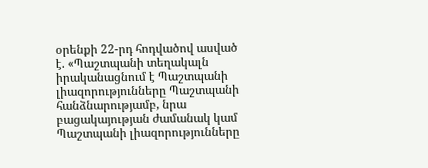օրենքի 22-րդ հոդվածով ասված
է. «Պաշտպանի տեղակալն իրականացնում է Պաշտպանի լիազորությունները Պաշտպանի
հանձնարությամբ, նրա բացակայության ժամանակ կամ Պաշտպանի լիազորությունները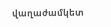վաղաժամկետ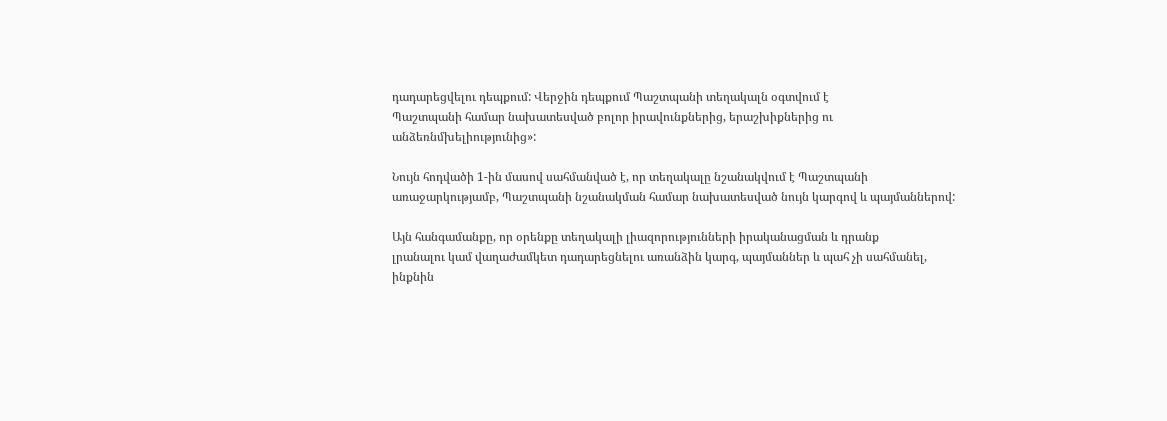դադարեցվելու դեպքում: Վերջին դեպքում Պաշտպանի տեղակալն օգտվում է
Պաշտպանի համար նախատեսված բոլոր իրավունքներից, երաշխիքներից ու
անձեռնմխելիությունից»:

Նույն հոդվածի 1-ին մասով սահմանված է, որ տեղակալը նշանակվում է Պաշտպանի
առաջարկությամբ, Պաշտպանի նշանակման համար նախատեսված նույն կարգով և պայմաններով:

Այն հանգամանքը, որ օրենքը տեղակալի լիազորությունների իրականացման և դրանք
լրանալու կամ վաղաժամկետ դադարեցնելու առանձին կարգ, պայմաններ և պահ չի սահմանել,
ինքնին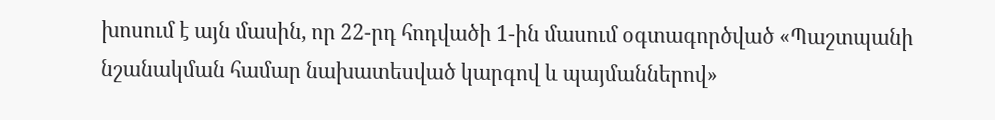խոսում է այն մասին, որ 22-րդ հոդվածի 1-ին մասում օգտագործված «Պաշտպանի
նշանակման համար նախատեսված կարգով և պայմաններով»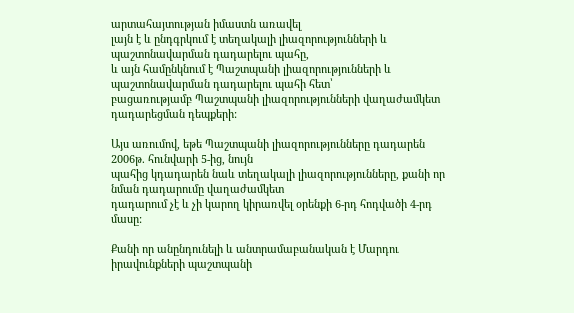արտահայտության իմաստն առավել
լայն է և ընդգրկում է տեղակալի լիազորությունների և պաշտոնավարման դադարելու պահը,
և այն համընկնում է Պաշտպանի լիազորությունների և պաշտոնավարման դադարելու պահի հետ՝
բացառությամբ Պաշտպանի լիազորությունների վաղաժամկետ դադարեցման դեպքերի:

Այս առումով, եթե Պաշտպանի լիազորությունները դադարեն 2006թ. հունվարի 5-ից, նույն
պահից կդադարեն նաև տեղակալի լիազորությունները, քանի որ նման դադարումը վաղաժամկետ
դադարում չէ և չի կարող կիրառվել օրենքի 6-րդ հոդվածի 4-րդ մասը:

Քանի որ անընդունելի և անտրամաբանական է Մարդու իրավունքների պաշտպանի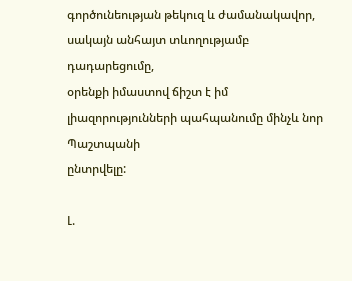գործունեության թեկուզ և ժամանակավոր, սակայն անհայտ տևողությամբ դադարեցումը,
օրենքի իմաստով ճիշտ է իմ լիազորությունների պահպանումը մինչև նոր Պաշտպանի
ընտրվելը:

Լ.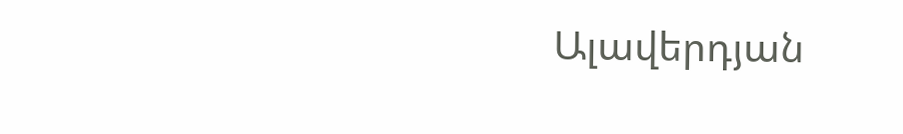Ալավերդյան